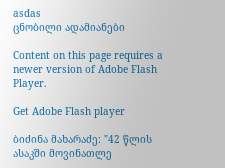asdas
ცნობილი ადამიანები

Content on this page requires a newer version of Adobe Flash Player.

Get Adobe Flash player

ბიძინა მახარაძე: "42 წლის ასაკში მოვინათლე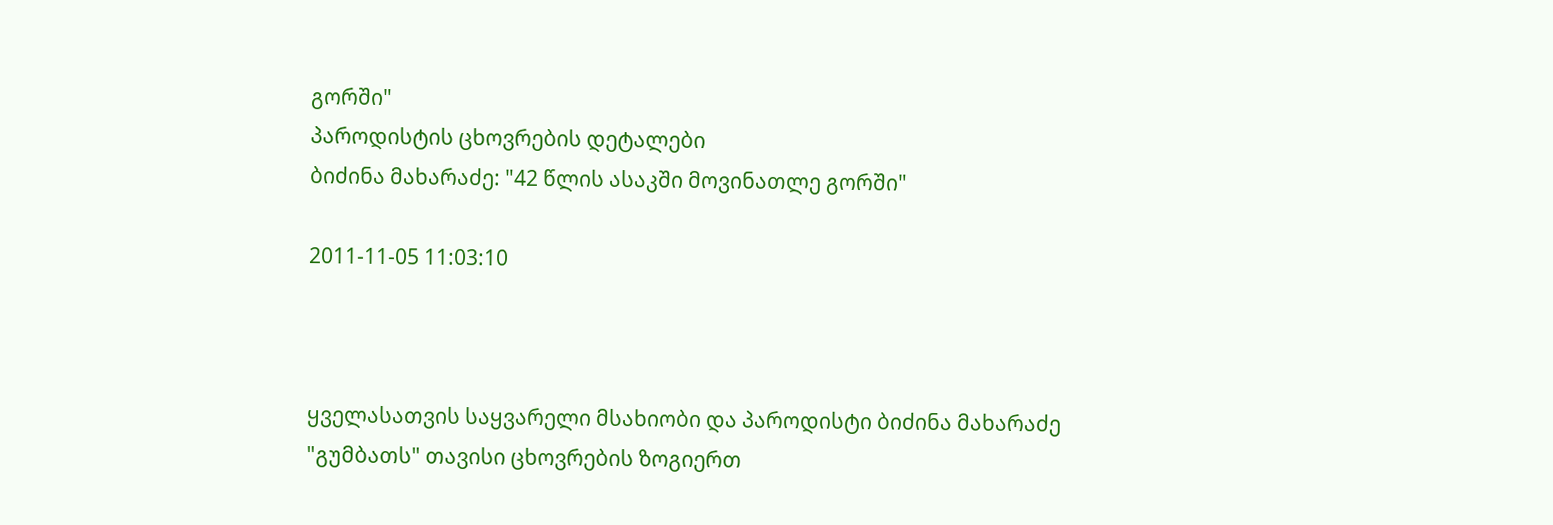გორში"
პაროდისტის ცხოვრების დეტალები
ბიძინა მახარაძე: "42 წლის ასაკში მოვინათლე გორში"

2011-11-05 11:03:10



ყველასათვის საყვარელი მსახიობი და პაროდისტი ბიძინა მახარაძე "გუმბათს" თავისი ცხოვრების ზოგიერთ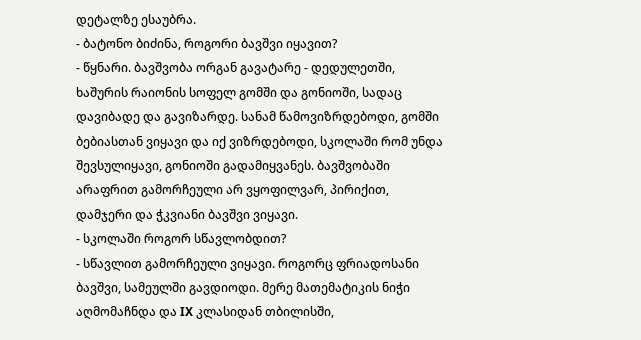დეტალზე ესაუბრა.
- ბატონო ბიძინა, როგორი ბავშვი იყავით?
- წყნარი. ბავშვობა ორგან გავატარე - დედულეთში, ხაშურის რაიონის სოფელ გომში და გონიოში, სადაც დავიბადე და გავიზარდე. სანამ წამოვიზრდებოდი, გომში ბებიასთან ვიყავი და იქ ვიზრდებოდი, სკოლაში რომ უნდა შევსულიყავი, გონიოში გადამიყვანეს. ბავშვობაში არაფრით გამორჩეული არ ვყოფილვარ, პირიქით, დამჯერი და ჭკვიანი ბავშვი ვიყავი.
- სკოლაში როგორ სწავლობდით?
- სწავლით გამორჩეული ვიყავი. როგორც ფრიადოსანი ბავშვი, სამეულში გავდიოდი. მერე მათემატიკის ნიჭი აღმომაჩნდა და IX კლასიდან თბილისში,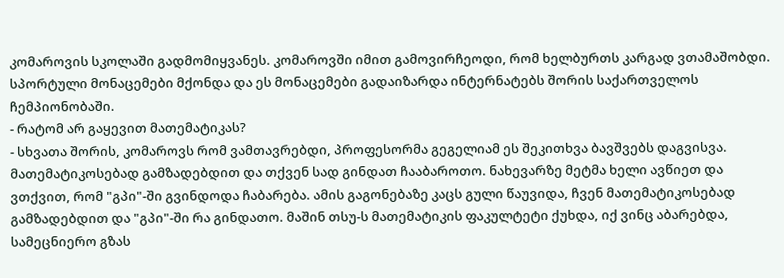კომაროვის სკოლაში გადმომიყვანეს. კომაროვში იმით გამოვირჩეოდი, რომ ხელბურთს კარგად ვთამაშობდი. სპორტული მონაცემები მქონდა და ეს მონაცემები გადაიზარდა ინტერნატებს შორის საქართველოს ჩემპიონობაში.
- რატომ არ გაყევით მათემატიკას?
- სხვათა შორის, კომაროვს რომ ვამთავრებდი, პროფესორმა გეგელიამ ეს შეკითხვა ბავშვებს დაგვისვა. მათემატიკოსებად გამზადებდით და თქვენ სად გინდათ ჩააბაროთო. ნახევარზე მეტმა ხელი ავწიეთ და ვთქვით, რომ "გპი"-ში გვინდოდა ჩაბარება. ამის გაგონებაზე კაცს გული წაუვიდა, ჩვენ მათემატიკოსებად გამზადებდით და "გპი"-ში რა გინდათო. მაშინ თსუ-ს მათემატიკის ფაკულტეტი ქუხდა, იქ ვინც აბარებდა, სამეცნიერო გზას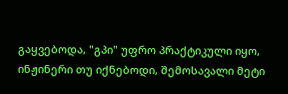გაყვებოდა, "გპი" უფრო პრაქტიკული იყო, ინჟინერი თუ იქნებოდი, შემოსავალი მეტი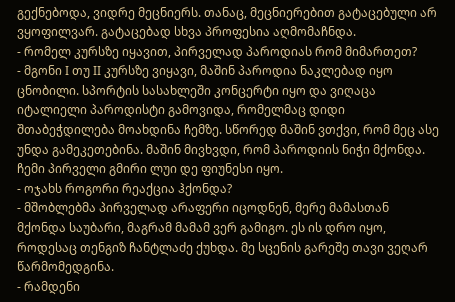გექნებოდა, ვიდრე მეცნიერს. თანაც, მეცნიერებით გატაცებული არ ვყოფილვარ. გატაცებად სხვა პროფესია აღმომაჩნდა.
- რომელ კურსზე იყავით, პირველად პაროდიას რომ მიმართეთ?
- მგონი I თუ II კურსზე ვიყავი, მაშინ პაროდია ნაკლებად იყო ცნობილი. სპორტის სასახლეში კონცერტი იყო და ვიღაცა იტალიელი პაროდისტი გამოვიდა, რომელმაც დიდი შთაბეჭდილება მოახდინა ჩემზე. სწორედ მაშინ ვთქვი, რომ მეც ასე უნდა გამეკეთებინა. მაშინ მივხვდი, რომ პაროდიის ნიჭი მქონდა. ჩემი პირველი გმირი ლუი დე ფიუნესი იყო.
- ოჯახს როგორი რეაქცია ჰქონდა?
- მშობლებმა პირველად არაფერი იცოდნენ, მერე მამასთან მქონდა საუბარი, მაგრამ მამამ ვერ გამიგო. ეს ის დრო იყო, როდესაც თენგიზ ჩანტლაძე ქუხდა. მე სცენის გარეშე თავი ვეღარ წარმომედგინა.
- რამდენი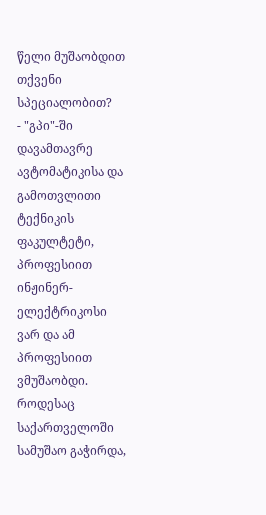წელი მუშაობდით თქვენი სპეციალობით?
- "გპი"-ში დავამთავრე ავტომატიკისა და გამოთვლითი ტექნიკის ფაკულტეტი, პროფესიით ინჟინერ-ელექტრიკოსი ვარ და ამ პროფესიით ვმუშაობდი. როდესაც საქართველოში სამუშაო გაჭირდა,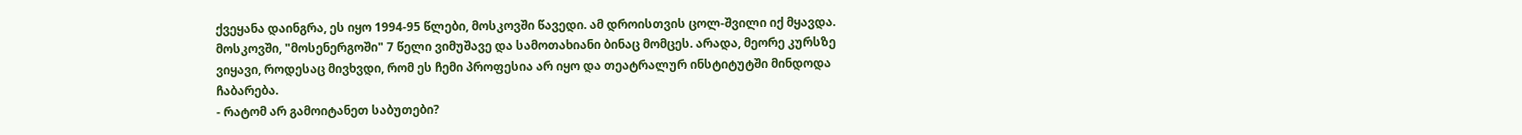ქვეყანა დაინგრა, ეს იყო 1994-95 წლები, მოსკოვში წავედი. ამ დროისთვის ცოლ-შვილი იქ მყავდა. მოსკოვში, "მოსენერგოში" 7 წელი ვიმუშავე და სამოთახიანი ბინაც მომცეს. არადა, მეორე კურსზე ვიყავი, როდესაც მივხვდი, რომ ეს ჩემი პროფესია არ იყო და თეატრალურ ინსტიტუტში მინდოდა ჩაბარება.
- რატომ არ გამოიტანეთ საბუთები?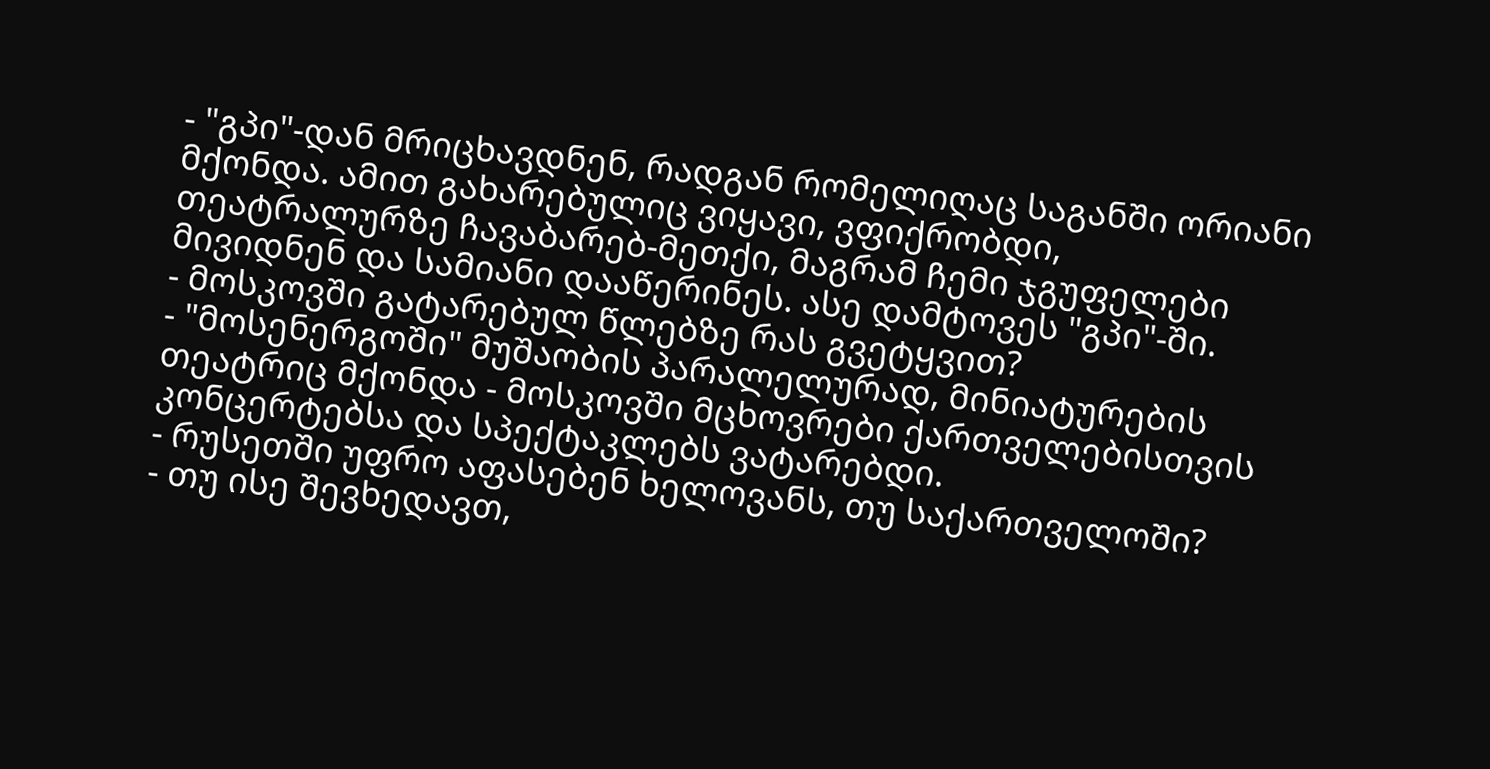- "გპი"-დან მრიცხავდნენ, რადგან რომელიღაც საგანში ორიანი მქონდა. ამით გახარებულიც ვიყავი, ვფიქრობდი, თეატრალურზე ჩავაბარებ-მეთქი, მაგრამ ჩემი ჯგუფელები მივიდნენ და სამიანი დააწერინეს. ასე დამტოვეს "გპი"-ში.
- მოსკოვში გატარებულ წლებზე რას გვეტყვით?
- "მოსენერგოში" მუშაობის პარალელურად, მინიატურების თეატრიც მქონდა - მოსკოვში მცხოვრები ქართველებისთვის კონცერტებსა და სპექტაკლებს ვატარებდი.
- რუსეთში უფრო აფასებენ ხელოვანს, თუ საქართველოში?
- თუ ისე შევხედავთ,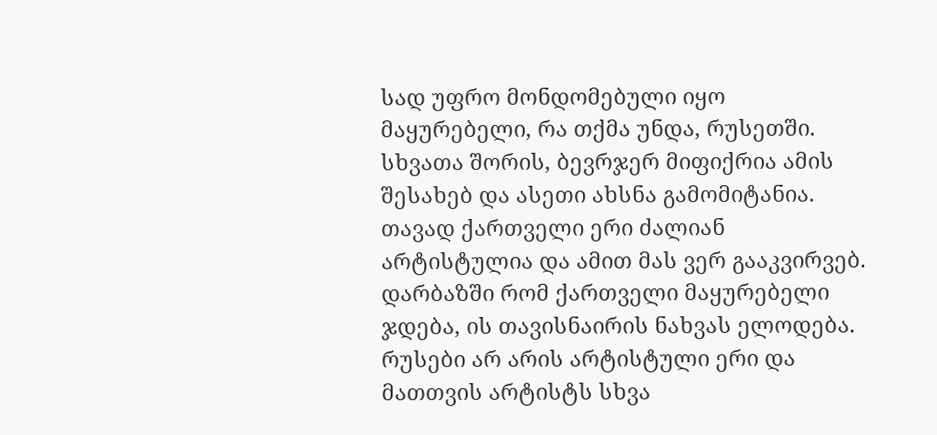სად უფრო მონდომებული იყო მაყურებელი, რა თქმა უნდა, რუსეთში. სხვათა შორის, ბევრჯერ მიფიქრია ამის შესახებ და ასეთი ახსნა გამომიტანია. თავად ქართველი ერი ძალიან არტისტულია და ამით მას ვერ გააკვირვებ. დარბაზში რომ ქართველი მაყურებელი ჯდება, ის თავისნაირის ნახვას ელოდება. რუსები არ არის არტისტული ერი და მათთვის არტისტს სხვა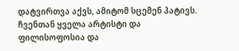დატვირთვა აქვს, ამიტომ სცემენ პატივს. ჩვენთან ყველა არტისტი და ფილისოფოსია და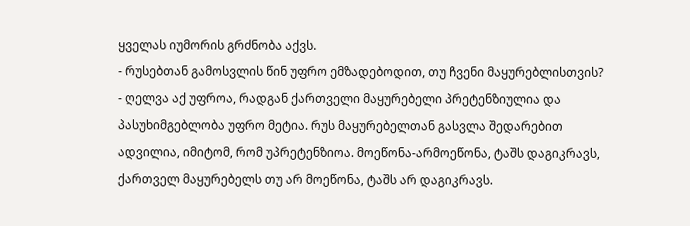ყველას იუმორის გრძნობა აქვს.
- რუსებთან გამოსვლის წინ უფრო ემზადებოდით, თუ ჩვენი მაყურებლისთვის?
- ღელვა აქ უფროა, რადგან ქართველი მაყურებელი პრეტენზიულია და პასუხიმგებლობა უფრო მეტია. რუს მაყურებელთან გასვლა შედარებით ადვილია, იმიტომ, რომ უპრეტენზიოა. მოეწონა-არმოეწონა, ტაშს დაგიკრავს, ქართველ მაყურებელს თუ არ მოეწონა, ტაშს არ დაგიკრავს.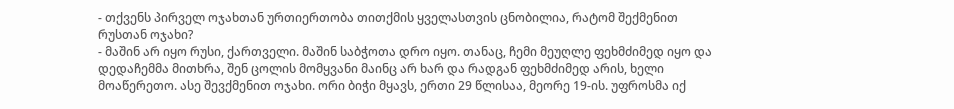- თქვენს პირველ ოჯახთან ურთიერთობა თითქმის ყველასთვის ცნობილია, რატომ შექმენით რუსთან ოჯახი?
- მაშინ არ იყო რუსი, ქართველი. მაშინ საბჭოთა დრო იყო. თანაც, ჩემი მეუღლე ფეხმძიმედ იყო და დედაჩემმა მითხრა, შენ ცოლის მომყვანი მაინც არ ხარ და რადგან ფეხმძიმედ არის, ხელი მოაწერეთო. ასე შევქმენით ოჯახი. ორი ბიჭი მყავს, ერთი 29 წლისაა, მეორე 19-ის. უფროსმა იქ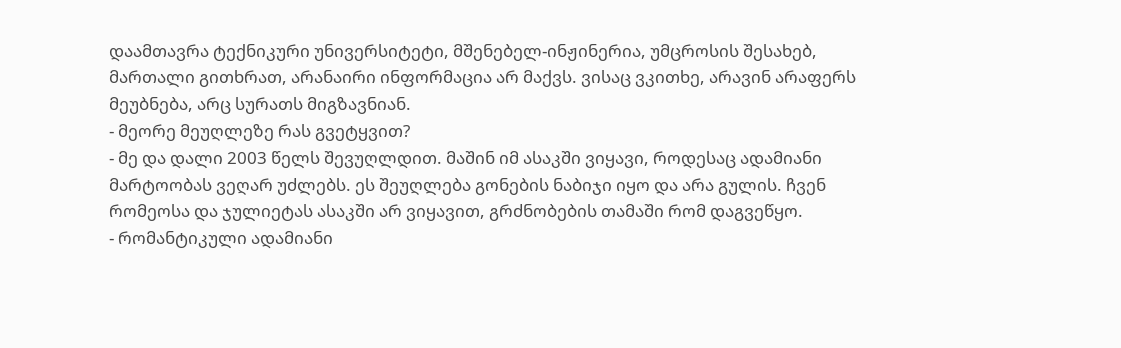დაამთავრა ტექნიკური უნივერსიტეტი, მშენებელ-ინჟინერია, უმცროსის შესახებ, მართალი გითხრათ, არანაირი ინფორმაცია არ მაქვს. ვისაც ვკითხე, არავინ არაფერს მეუბნება, არც სურათს მიგზავნიან.
- მეორე მეუღლეზე რას გვეტყვით?
- მე და დალი 2003 წელს შევუღლდით. მაშინ იმ ასაკში ვიყავი, როდესაც ადამიანი მარტოობას ვეღარ უძლებს. ეს შეუღლება გონების ნაბიჯი იყო და არა გულის. ჩვენ რომეოსა და ჯულიეტას ასაკში არ ვიყავით, გრძნობების თამაში რომ დაგვეწყო.
- რომანტიკული ადამიანი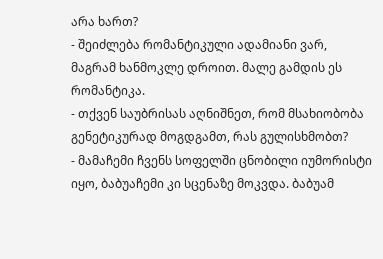არა ხართ?
- შეიძლება რომანტიკული ადამიანი ვარ, მაგრამ ხანმოკლე დროით. მალე გამდის ეს რომანტიკა.
- თქვენ საუბრისას აღნიშნეთ, რომ მსახიობობა გენეტიკურად მოგდგამთ, რას გულისხმობთ?
- მამაჩემი ჩვენს სოფელში ცნობილი იუმორისტი იყო, ბაბუაჩემი კი სცენაზე მოკვდა. ბაბუამ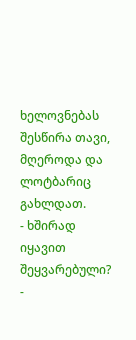ხელოვნებას შესწირა თავი, მღეროდა და ლოტბარიც გახლდათ.
- ხშირად იყავით შეყვარებული?
-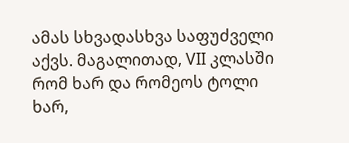ამას სხვადასხვა საფუძველი აქვს. მაგალითად, VII კლასში რომ ხარ და რომეოს ტოლი ხარ,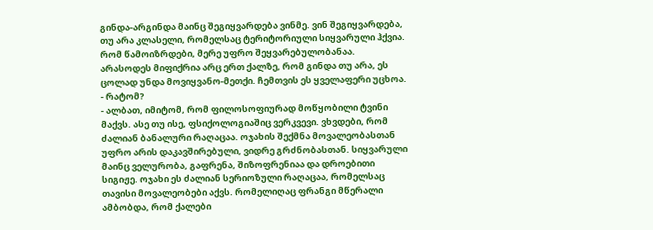გინდა-არგინდა მაინც შეგიყვარდება ვინმე. ვინ შეგიყვარდება, თუ არა კლასელი, რომელსაც ტერიტორიული სიყვარული ჰქვია. რომ წამოიზრდები, მერე უფრო შეყვარებულობანაა. არასოდეს მიფიქრია არც ერთ ქალზე, რომ გინდა თუ არა, ეს ცოლად უნდა მოვიყვანო-მეთქი. ჩემთვის ეს ყველაფერი უცხოა.
- რატომ?
- ალბათ, იმიტომ, რომ ფილოსოფიურად მოწყობილი ტვინი მაქვს. ასე თუ ისე, ფსიქოლოგიაშიც ვერკვევი. ვხვდები, რომ ძალიან ბანალური რაღაცაა. ოჯახის შექმნა მოვალეობასთან უფრო არის დაკავშირებული, ვიდრე გრძნობასთან. სიყვარული მაინც ველურობა, გაფრენა, შიზოფრენიაა და დროებითი სიგიჟე. ოჯახი ეს ძალიან სერიოზული რაღაცაა, რომელსაც თავისი მოვალეობები აქვს. რომელიღაც ფრანგი მწერალი ამბობდა, რომ ქალები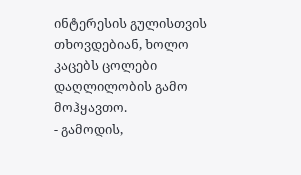ინტერესის გულისთვის თხოვდებიან, ხოლო კაცებს ცოლები დაღლილობის გამო მოჰყავთო.
- გამოდის,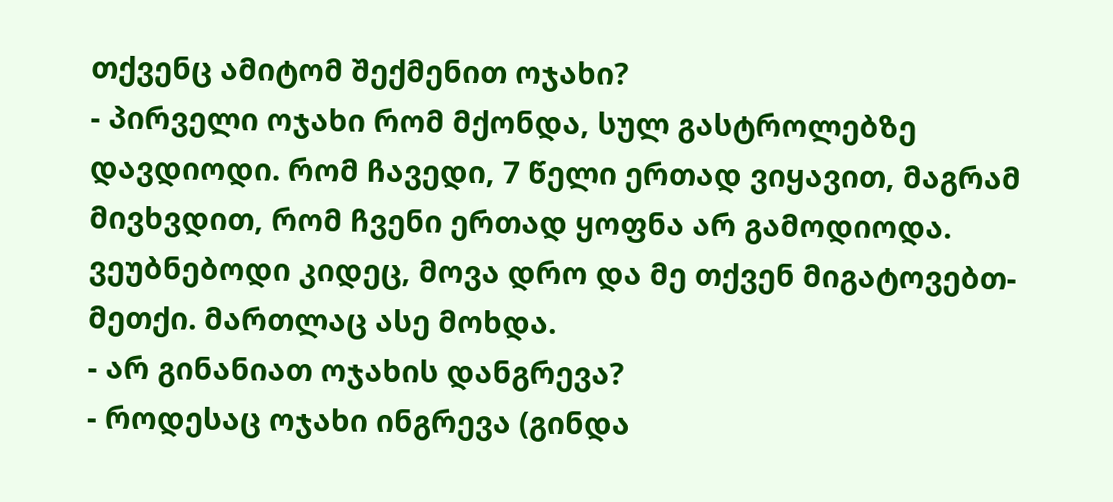თქვენც ამიტომ შექმენით ოჯახი?
- პირველი ოჯახი რომ მქონდა, სულ გასტროლებზე დავდიოდი. რომ ჩავედი, 7 წელი ერთად ვიყავით, მაგრამ მივხვდით, რომ ჩვენი ერთად ყოფნა არ გამოდიოდა. ვეუბნებოდი კიდეც, მოვა დრო და მე თქვენ მიგატოვებთ-მეთქი. მართლაც ასე მოხდა.
- არ გინანიათ ოჯახის დანგრევა?
- როდესაც ოჯახი ინგრევა (გინდა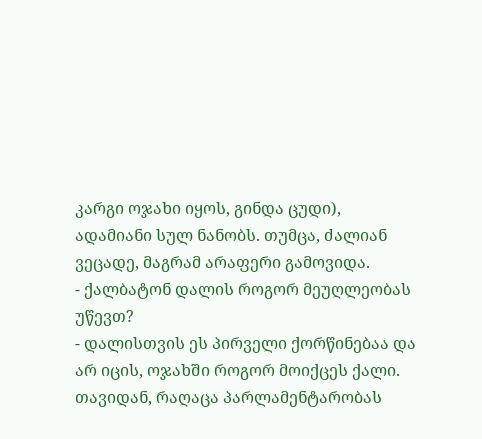კარგი ოჯახი იყოს, გინდა ცუდი), ადამიანი სულ ნანობს. თუმცა, ძალიან ვეცადე, მაგრამ არაფერი გამოვიდა.
- ქალბატონ დალის როგორ მეუღლეობას უწევთ?
- დალისთვის ეს პირველი ქორწინებაა და არ იცის, ოჯახში როგორ მოიქცეს ქალი. თავიდან, რაღაცა პარლამენტარობას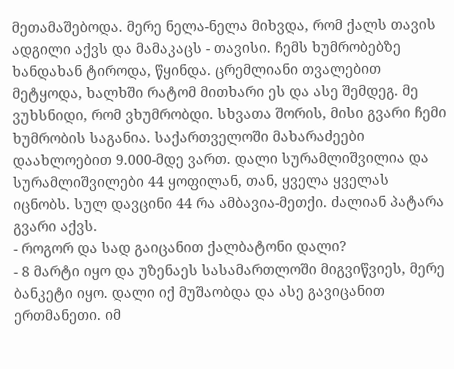მეთამაშებოდა. მერე ნელა-ნელა მიხვდა, რომ ქალს თავის ადგილი აქვს და მამაკაცს - თავისი. ჩემს ხუმრობებზე ხანდახან ტიროდა, წყინდა. ცრემლიანი თვალებით მეტყოდა, ხალხში რატომ მითხარი ეს და ასე შემდეგ. მე ვუხსნიდი, რომ ვხუმრობდი. სხვათა შორის, მისი გვარი ჩემი ხუმრობის საგანია. საქართველოში მახარაძეები დაახლოებით 9.000-მდე ვართ. დალი სურამლიშვილია და სურამლიშვილები 44 ყოფილან, თან, ყველა ყველას იცნობს. სულ დავცინი 44 რა ამბავია-მეთქი. ძალიან პატარა გვარი აქვს.
- როგორ და სად გაიცანით ქალბატონი დალი?
- 8 მარტი იყო და უზენაეს სასამართლოში მიგვიწვიეს, მერე ბანკეტი იყო. დალი იქ მუშაობდა და ასე გავიცანით ერთმანეთი. იმ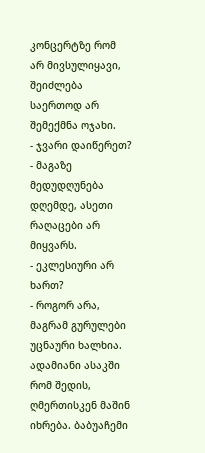კონცერტზე რომ არ მივსულიყავი, შეიძლება საერთოდ არ შემექმნა ოჯახი.
- ჯვარი დაიწერეთ?
- მაგაზე მედუდღუნება დღემდე, ასეთი რაღაცები არ მიყვარს.
- ეკლესიური არ ხართ?
- როგორ არა, მაგრამ გურულები უცნაური ხალხია. ადამიანი ასაკში რომ შედის, ღმერთისკენ მაშინ იხრება. ბაბუაჩემი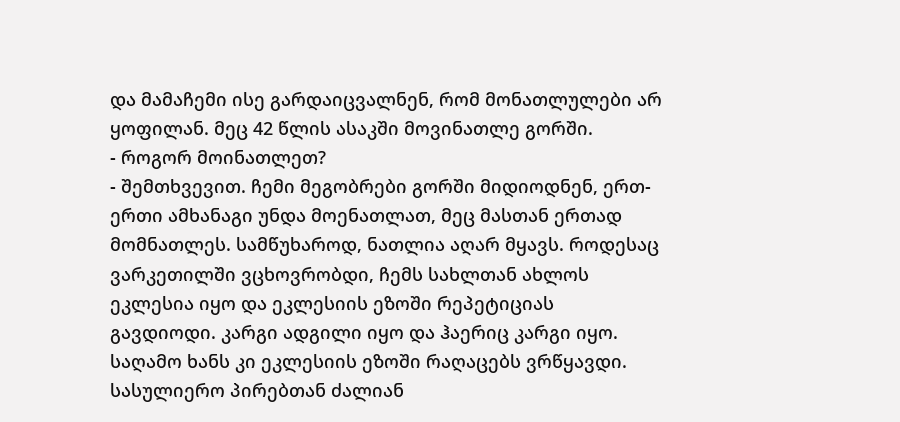და მამაჩემი ისე გარდაიცვალნენ, რომ მონათლულები არ ყოფილან. მეც 42 წლის ასაკში მოვინათლე გორში.
- როგორ მოინათლეთ?
- შემთხვევით. ჩემი მეგობრები გორში მიდიოდნენ, ერთ-ერთი ამხანაგი უნდა მოენათლათ, მეც მასთან ერთად მომნათლეს. სამწუხაროდ, ნათლია აღარ მყავს. როდესაც ვარკეთილში ვცხოვრობდი, ჩემს სახლთან ახლოს ეკლესია იყო და ეკლესიის ეზოში რეპეტიციას გავდიოდი. კარგი ადგილი იყო და ჰაერიც კარგი იყო. საღამო ხანს კი ეკლესიის ეზოში რაღაცებს ვრწყავდი. სასულიერო პირებთან ძალიან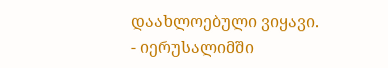დაახლოებული ვიყავი.
- იერუსალიმში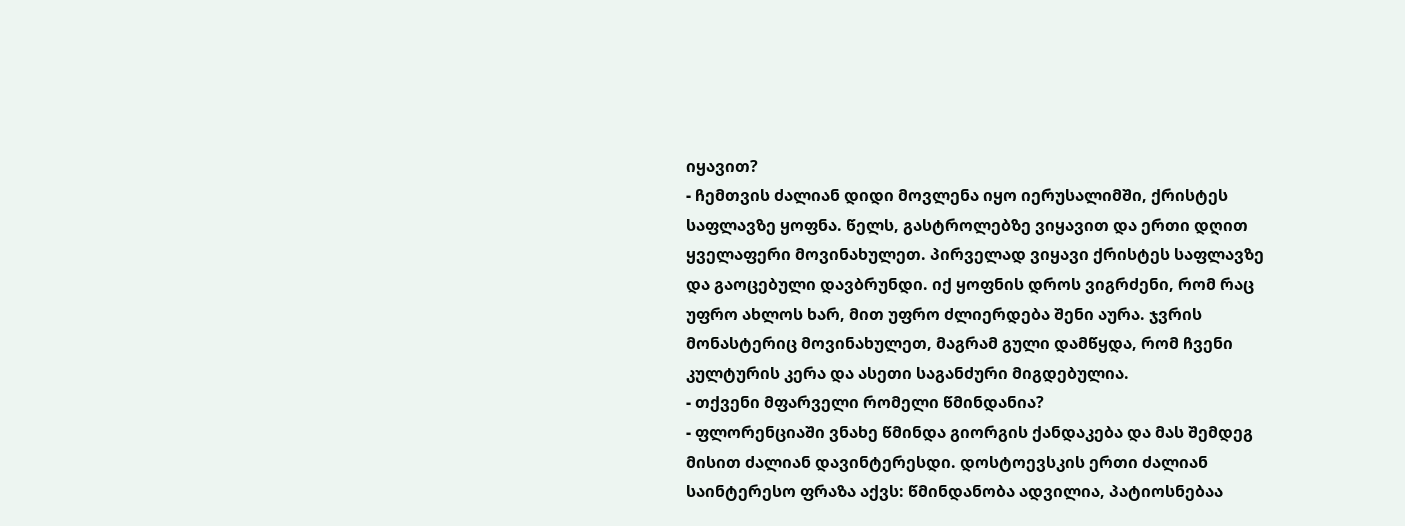იყავით?
- ჩემთვის ძალიან დიდი მოვლენა იყო იერუსალიმში, ქრისტეს საფლავზე ყოფნა. წელს, გასტროლებზე ვიყავით და ერთი დღით ყველაფერი მოვინახულეთ. პირველად ვიყავი ქრისტეს საფლავზე და გაოცებული დავბრუნდი. იქ ყოფნის დროს ვიგრძენი, რომ რაც უფრო ახლოს ხარ, მით უფრო ძლიერდება შენი აურა. ჯვრის მონასტერიც მოვინახულეთ, მაგრამ გული დამწყდა, რომ ჩვენი კულტურის კერა და ასეთი საგანძური მიგდებულია.
- თქვენი მფარველი რომელი წმინდანია?
- ფლორენციაში ვნახე წმინდა გიორგის ქანდაკება და მას შემდეგ მისით ძალიან დავინტერესდი. დოსტოევსკის ერთი ძალიან საინტერესო ფრაზა აქვს: წმინდანობა ადვილია, პატიოსნებაა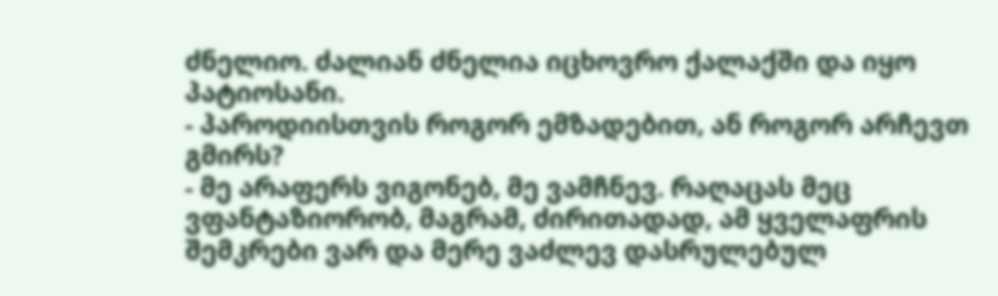ძნელიო. ძალიან ძნელია იცხოვრო ქალაქში და იყო პატიოსანი.
- პაროდიისთვის როგორ ემზადებით, ან როგორ არჩევთ გმირს?
- მე არაფერს ვიგონებ, მე ვამჩნევ. რაღაცას მეც ვფანტაზიორობ, მაგრამ, ძირითადად, ამ ყველაფრის შემკრები ვარ და მერე ვაძლევ დასრულებულ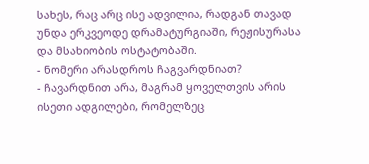სახეს, რაც არც ისე ადვილია, რადგან თავად უნდა ერკვეოდე დრამატურგიაში, რეჟისურასა და მსახიობის ოსტატობაში.
- ნომერი არასდროს ჩაგვარდნიათ?
- ჩავარდნით არა, მაგრამ ყოველთვის არის ისეთი ადგილები, რომელზეც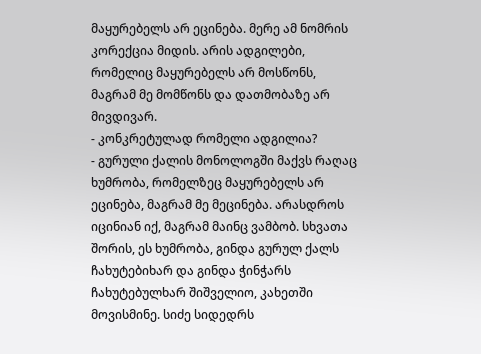მაყურებელს არ ეცინება. მერე ამ ნომრის კორექცია მიდის. არის ადგილები, რომელიც მაყურებელს არ მოსწონს, მაგრამ მე მომწონს და დათმობაზე არ მივდივარ.
- კონკრეტულად რომელი ადგილია?
- გურული ქალის მონოლოგში მაქვს რაღაც ხუმრობა, რომელზეც მაყურებელს არ ეცინება, მაგრამ მე მეცინება. არასდროს იცინიან იქ, მაგრამ მაინც ვამბობ. სხვათა შორის, ეს ხუმრობა, გინდა გურულ ქალს ჩახუტებიხარ და გინდა ჭინჭარს ჩახუტებულხარ შიშველიო, კახეთში მოვისმინე. სიძე სიდედრს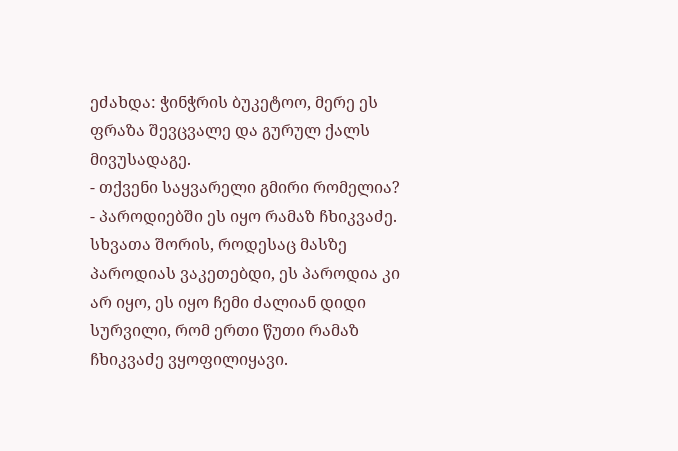ეძახდა: ჭინჭრის ბუკეტოო, მერე ეს ფრაზა შევცვალე და გურულ ქალს მივუსადაგე.
- თქვენი საყვარელი გმირი რომელია?
- პაროდიებში ეს იყო რამაზ ჩხიკვაძე. სხვათა შორის, როდესაც მასზე პაროდიას ვაკეთებდი, ეს პაროდია კი არ იყო, ეს იყო ჩემი ძალიან დიდი სურვილი, რომ ერთი წუთი რამაზ ჩხიკვაძე ვყოფილიყავი.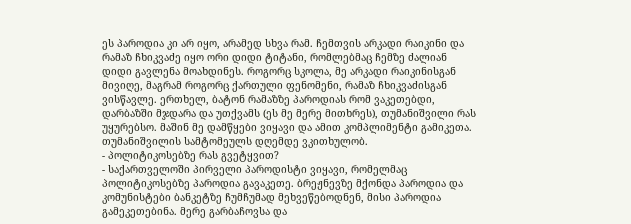ეს პაროდია კი არ იყო, არამედ სხვა რამ. ჩემთვის არკადი რაიკინი და რამაზ ჩხიკვაძე იყო ორი დიდი ტიტანი, რომლებმაც ჩემზე ძალიან დიდი გავლენა მოახდინეს. როგორც სკოლა, მე არკადი რაიკინისგან მივიღე, მაგრამ როგორც ქართული ფენომენი, რამაზ ჩხიკვაძისგან ვისწავლე. ერთხელ, ბატონ რამაზზე პაროდიას რომ ვაკეთებდი, დარბაზში მჯდარა და უთქვამს (ეს მე მერე მითხრეს), თუმანიშვილი რას უყურებსო. მაშინ მე დამწყები ვიყავი და ამით კომპლიმენტი გამიკეთა. თუმანიშვილის სამტომეულს დღემდე ვკითხულობ.
- პოლიტიკოსებზე რას გვეტყვით?
- საქართველოში პირველი პაროდისტი ვიყავი, რომელმაც პოლიტიკოსებზე პაროდია გავაკეთე. ბრეჟნევზე მქონდა პაროდია და კომუნისტები ბანკეტზე ჩუმჩუმად მეხვეწებოდნენ, მისი პაროდია გამეკეთებინა. მერე გარბაჩოვსა და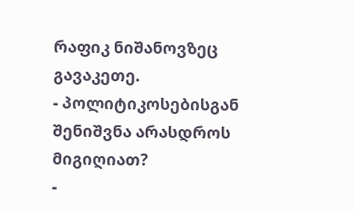რაფიკ ნიშანოვზეც გავაკეთე.
- პოლიტიკოსებისგან შენიშვნა არასდროს მიგიღიათ?
-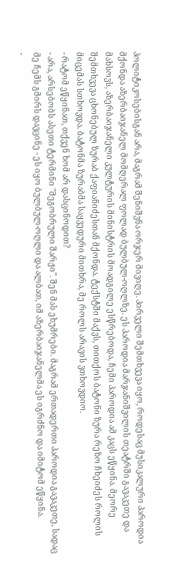პოლიტიკოსებისგან არა, მაგრამ შენიშვნა ორჯერ მივიღე. პირველი შემთხვევა იყო, როდესაც მუსიკალური პაროდია მქონდა აზერბაიჯანელ მომღერალ ფოლად ბულბულ-ოღლზე. ეს პაროდია მარჯანიშვილის თეატრში გავაკეთე და მახსოვს, აზერბაიჯანელი კულტურის მინისტრის მოადგილე ესწრებოდა, ჩემი პაროდია ამ კაცს ეწყინა. მეორე შემთხვევა ცხონებულ ზურაბ ქაფიანიძესთან მქონდა. ტექსტში მაქვს, თითქოს ბატონი ზურა რეზო ჩხეიძეს როლის მიცემას სთხოვდა. ბატონმა ზურაბმა საყვედური მითხრა, მე როლს არავის ვთხოვდიო.
- რატომ ეწყინათ, თქვენ ხომ არ დასცინოდით?
- არა, არსებობს ასეთი ტერმინი "მეგობრული შარჟი". შენ მას ეხუმრები. მაგრამ ერთადერთი პაროდია გავაკეთე, სადაც მე ჩემს გმირს დავცინე - ეს იყო ბულბულ-ოღლი და ალბათ, იმ აზერბაიჯანელმა ეს იგრძნო და იმიტომ ეწყინა.
-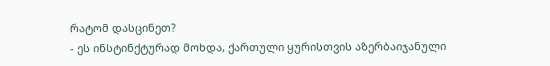რატომ დასცინეთ?
- ეს ინსტინქტურად მოხდა, ქართული ყურისთვის აზერბაიჯანული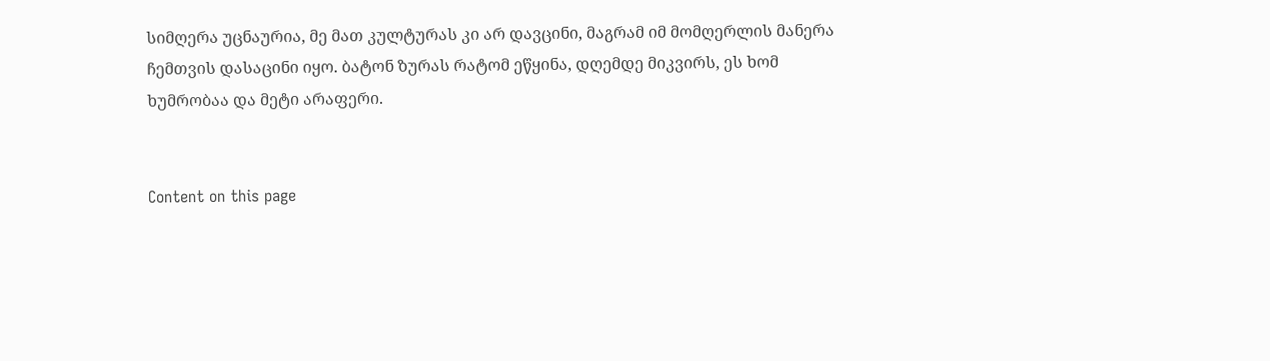სიმღერა უცნაურია, მე მათ კულტურას კი არ დავცინი, მაგრამ იმ მომღერლის მანერა ჩემთვის დასაცინი იყო. ბატონ ზურას რატომ ეწყინა, დღემდე მიკვირს, ეს ხომ ხუმრობაა და მეტი არაფერი.


Content on this page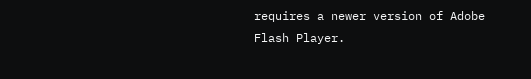requires a newer version of Adobe Flash Player.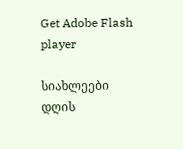Get Adobe Flash player

სიახლეები
დღის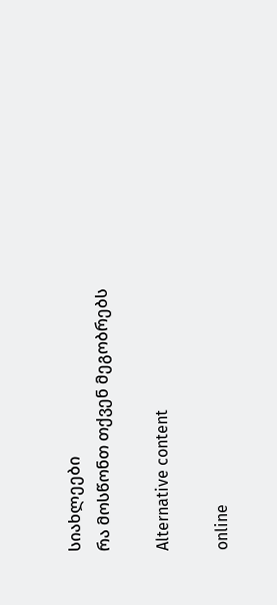სიახლეები
რა მოსწონთ თქვენ მეგობრებს

Alternative content

online